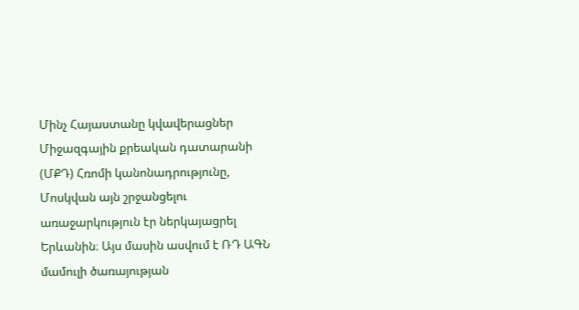Մինչ Հայաստանը կվավերացներ Միջազգային քրեական դատարանի (ՄՔԴ) Հռոմի կանոնադրությունը, Մոսկվան այն շրջանցելու առաջարկություն էր ներկայացրել Երևանին։ Այս մասին ասվում է ՌԴ ԱԳՆ մամուլի ծառայության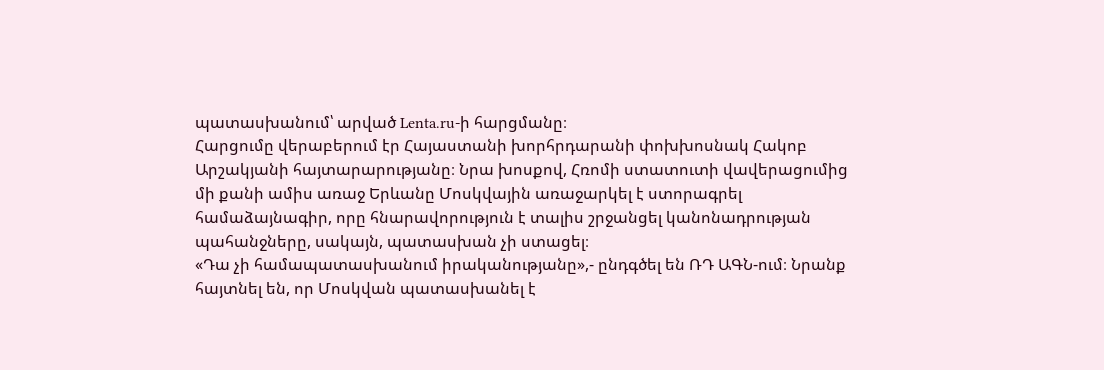պատասխանում՝ արված Lenta.ru-ի հարցմանը։
Հարցումը վերաբերում էր Հայաստանի խորհրդարանի փոխխոսնակ Հակոբ Արշակյանի հայտարարությանը։ Նրա խոսքով, Հռոմի ստատուտի վավերացումից մի քանի ամիս առաջ Երևանը Մոսկվային առաջարկել է ստորագրել համաձայնագիր, որը հնարավորություն է տալիս շրջանցել կանոնադրության պահանջները, սակայն, պատասխան չի ստացել։
«Դա չի համապատասխանում իրականությանը»,- ընդգծել են ՌԴ ԱԳՆ-ում։ Նրանք հայտնել են, որ Մոսկվան պատասխանել է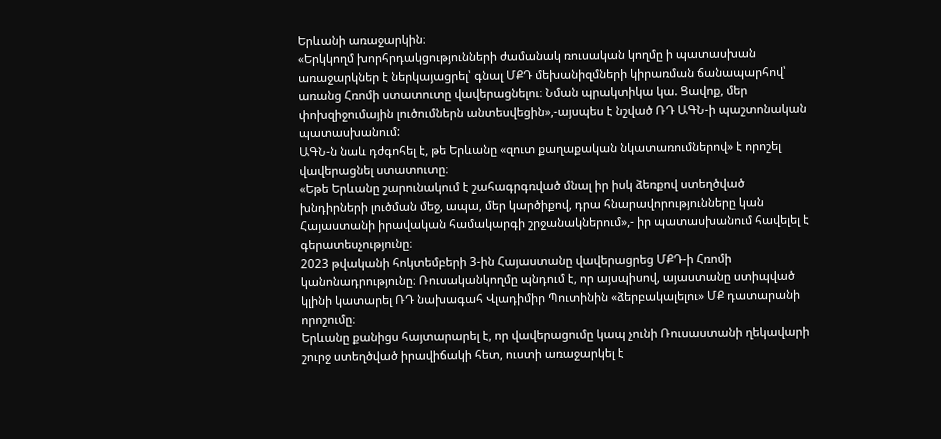Երևանի առաջարկին։
«Երկկողմ խորհրդակցությունների ժամանակ ռուսական կողմը ի պատասխան առաջարկներ է ներկայացրել՝ գնալ ՄՔԴ մեխանիզմների կիրառման ճանապարհով՝ առանց Հռոմի ստատուտը վավերացնելու։ Նման պրակտիկա կա. Ցավոք, մեր փոխզիջումային լուծումներն անտեսվեցին»,-այսպես է նշված ՌԴ ԱԳՆ-ի պաշտոնական պատասխանում:
ԱԳՆ-ն նաև դժգոհել է, թե Երևանը «զուտ քաղաքական նկատառումներով» է որոշել վավերացնել ստատուտը։
«Եթե Երևանը շարունակում է շահագրգռված մնալ իր իսկ ձեռքով ստեղծված խնդիրների լուծման մեջ, ապա, մեր կարծիքով, դրա հնարավորությունները կան Հայաստանի իրավական համակարգի շրջանակներում»,- իր պատասխանում հավելել է գերատեսչությունը։
2023 թվականի հոկտեմբերի 3-ին Հայաստանը վավերացրեց ՄՔԴ-ի Հռոմի կանոնադրությունը։ Ռուսականկողմը պնդում է, որ այսպիսով, այաստանը ստիպված կլինի կատարել ՌԴ նախագահ Վլադիմիր Պուտինին «ձերբակալելու» ՄՔ դատարանի որոշումը։
Երևանը քանիցս հայտարարել է, որ վավերացումը կապ չունի Ռուսաստանի ղեկավարի շուրջ ստեղծված իրավիճակի հետ, ուստի առաջարկել է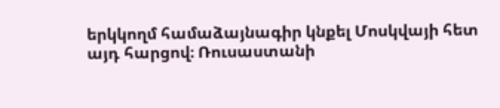երկկողմ համաձայնագիր կնքել Մոսկվայի հետ այդ հարցով։ Ռուսաստանի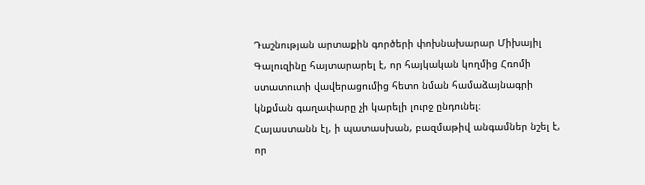Դաշնության արտաքին գործերի փոխնախարար Միխայիլ Գալուզինը հայտարարել է, որ հայկական կողմից Հռոմի ստատուտի վավերացումից հետո նման համաձայնագրի կնքման գաղափարը չի կարելի լուրջ ընդունել։
Հայաստանն էլ, ի պատասխան, բազմաթիվ անգամներ նշել է, որ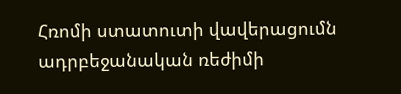Հռոմի ստատուտի վավերացումն ադրբեջանական ռեժիմի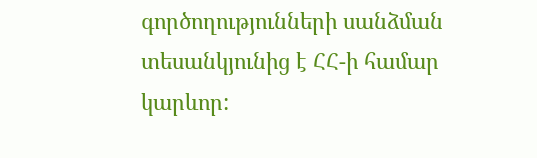գործողությունների սանձման տեսանկյունից է ՀՀ-ի համար կարևոր: